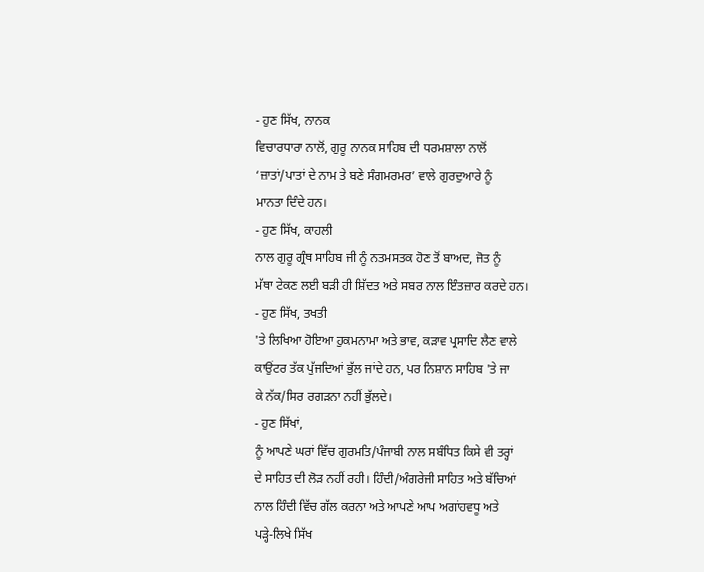- ਹੁਣ ਸਿੱਖ, ਨਾਨਕ
ਵਿਚਾਰਧਾਰਾ ਨਾਲੋਂ, ਗੁਰੂ ਨਾਨਕ ਸਾਹਿਬ ਦੀ ਧਰਮਸ਼ਾਲਾ ਨਾਲੋਂ
‘ਜ਼ਾਤਾਂ/ਪਾਤਾਂ ਦੇ ਨਾਮ ਤੇ ਬਣੇ ਸੰਗਮਰਮਰ’ ਵਾਲੇ ਗੁਰਦੁਆਰੇ ਨੂੰ
ਮਾਨਤਾ ਦਿੰਦੇ ਹਨ।
- ਹੁਣ ਸਿੱਖ, ਕਾਹਲੀ
ਨਾਲ ਗੁਰੂ ਗ੍ਰੰਥ ਸਾਹਿਬ ਜੀ ਨੂੰ ਨਤਮਸਤਕ ਹੋਣ ਤੋਂ ਬਾਅਦ, ਜੋਤ ਨੂੰ
ਮੱਥਾ ਟੇਕਣ ਲਈ ਬੜੀ ਹੀ ਸ਼ਿੱਦਤ ਅਤੇ ਸਬਰ ਨਾਲ ਇੰਤਜ਼ਾਰ ਕਰਦੇ ਹਨ।
- ਹੁਣ ਸਿੱਖ, ਤਖਤੀ
'ਤੇ ਲਿਖਿਆ ਹੋਇਆ ਹੁਕਮਨਾਮਾ ਅਤੇ ਭਾਵ, ਕੜਾਵ ਪ੍ਰਸਾਦਿ ਲੈਣ ਵਾਲੇ
ਕਾਉਂਟਰ ਤੱਕ ਪੁੱਜਦਿਆਂ ਭੁੱਲ ਜਾਂਦੇ ਹਨ, ਪਰ ਨਿਸ਼ਾਨ ਸਾਹਿਬ 'ਤੇ ਜਾ
ਕੇ ਨੱਕ/ਸਿਰ ਰਗੜਨਾ ਨਹੀਂ ਭੁੱਲਦੇ।
- ਹੁਣ ਸਿੱਖਾਂ,
ਨੂੰ ਆਪਣੇ ਘਰਾਂ ਵਿੱਚ ਗੁਰਮਤਿ/ਪੰਜਾਬੀ ਨਾਲ ਸਬੰਧਿਤ ਕਿਸੇ ਵੀ ਤਰ੍ਹਾਂ
ਦੇ ਸਾਹਿਤ ਦੀ ਲੋੜ ਨਹੀਂ ਰਹੀ। ਹਿੰਦੀ/ਅੰਗਰੇਜੀ ਸਾਹਿਤ ਅਤੇ ਬੱਚਿਆਂ
ਨਾਲ ਹਿੰਦੀ ਵਿੱਚ ਗੱਲ ਕਰਨਾ ਅਤੇ ਆਪਣੇ ਆਪ ਅਗਾਂਹਵਧੂ ਅਤੇ
ਪੜ੍ਹੇ-ਲਿਖੇ ਸਿੱਖ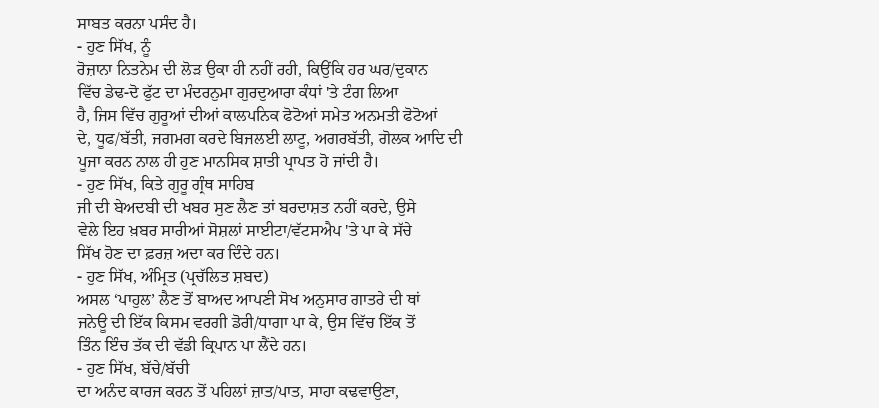ਸਾਬਤ ਕਰਨਾ ਪਸੰਦ ਹੈ।
- ਹੁਣ ਸਿੱਖ, ਨੂੰ
ਰੋਜ਼ਾਨਾ ਨਿਤਨੇਮ ਦੀ ਲੋੜ ਉਕਾ ਹੀ ਨਹੀਂ ਰਹੀ, ਕਿਉਂਕਿ ਹਰ ਘਰ/ਦੁਕਾਨ
ਵਿੱਚ ਡੇਢ-ਦੋ ਫੁੱਟ ਦਾ ਮੰਦਰਨੁਮਾ ਗੁਰਦੁਆਰਾ ਕੰਧਾਂ 'ਤੇ ਟੰਗ ਲਿਆ
ਹੈ, ਜਿਸ ਵਿੱਚ ਗੁਰੂਆਂ ਦੀਆਂ ਕਾਲਪਨਿਕ ਫੋਟੋਆਂ ਸਮੇਤ ਅਨਮਤੀ ਫੋਟੋਆਂ
ਦੇ, ਧੂਫ/ਬੱਤੀ, ਜਗਮਗ ਕਰਦੇ ਬਿਜਲਈ ਲਾਟੂ, ਅਗਰਬੱਤੀ, ਗੋਲਕ ਆਦਿ ਦੀ
ਪੂਜਾ ਕਰਨ ਨਾਲ ਹੀ ਹੁਣ ਮਾਨਸਿਕ ਸ਼ਾਤੀ ਪ੍ਰਾਪਤ ਹੋ ਜਾਂਦੀ ਹੈ।
- ਹੁਣ ਸਿੱਖ, ਕਿਤੇ ਗੁਰੂ ਗ੍ਰੰਥ ਸਾਹਿਬ
ਜੀ ਦੀ ਬੇਅਦਬੀ ਦੀ ਖਬਰ ਸੁਣ ਲੈਣ ਤਾਂ ਬਰਦਾਸ਼ਤ ਨਹੀਂ ਕਰਦੇ, ਉਸੇ
ਵੇਲੇ ਇਹ ਖ਼ਬਰ ਸਾਰੀਆਂ ਸੋਸ਼ਲਾਂ ਸਾਈਟਾ/ਵੱਟਸਐਪ 'ਤੇ ਪਾ ਕੇ ਸੱਚੇ
ਸਿੱਖ ਹੋਣ ਦਾ ਫ਼ਰਜ਼ ਅਦਾ ਕਰ ਦਿੰਦੇ ਹਨ।
- ਹੁਣ ਸਿੱਖ, ਅੰਮ੍ਰਿਤ (ਪ੍ਰਚੱਲਿਤ ਸ਼ਬਦ)
ਅਸਲ ‘ਪਾਹੁਲ’ ਲੈਣ ਤੋਂ ਬਾਅਦ ਆਪਣੀ ਸੋਖ ਅਨੁਸਾਰ ਗਾਤਰੇ ਦੀ ਥਾਂ
ਜਨੇਊ ਦੀ ਇੱਕ ਕਿਸਮ ਵਰਗੀ ਡੋਰੀ/ਧਾਗਾ ਪਾ ਕੇ, ਉਸ ਵਿੱਚ ਇੱਕ ਤੋਂ
ਤਿੰਨ ਇੰਚ ਤੱਕ ਦੀ ਵੱਡੀ ਕ੍ਰਿਪਾਨ ਪਾ ਲੈਂਦੇ ਹਨ।
- ਹੁਣ ਸਿੱਖ, ਬੱਚੇ/ਬੱਚੀ
ਦਾ ਅਨੰਦ ਕਾਰਜ ਕਰਨ ਤੋਂ ਪਹਿਲਾਂ ਜ਼ਾਤ/ਪਾਤ, ਸਾਹਾ ਕਢਵਾਉਣਾ,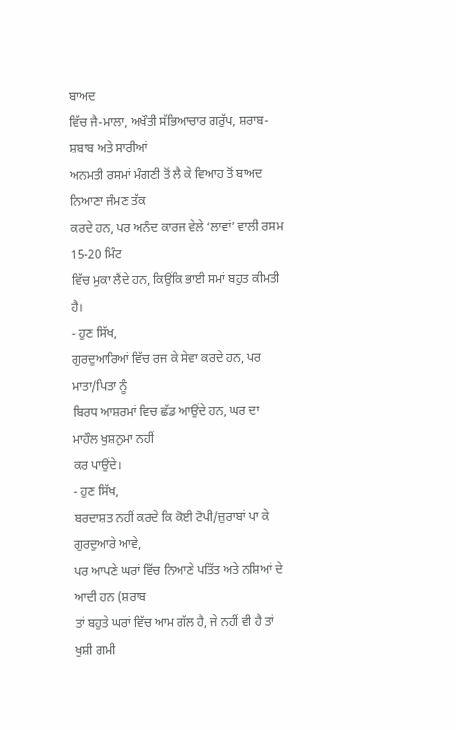ਬਾਅਦ
ਵਿੱਚ ਜੈ-ਮਾਲਾ, ਅਖੌਤੀ ਸੱਭਿਆਚਾਰ ਗਰੁੱਪ, ਸ਼ਰਾਬ-ਸ਼ਬਾਬ ਅਤੇ ਸਾਰੀਆਂ
ਅਨਮਤੀ ਰਸਮਾਂ ਮੰਗਣੀ ਤੋਂ ਲੈ ਕੇ ਵਿਆਹ ਤੋਂ ਬਾਅਦ ਨਿਆਣਾ ਜੰਮਣ ਤੱਕ
ਕਰਦੇ ਹਨ, ਪਰ ਅਨੰਦ ਕਾਰਜ ਵੇਲੇ ‘ਲਾਵਾਂ’ ਵਾਲੀ ਰਸਮ 15-20 ਮਿੰਟ
ਵਿੱਚ ਮੁਕਾ ਲੈਂਦੇ ਹਨ, ਕਿਉਂਕਿ ਭਾਈ ਸਮਾਂ ਬਹੁਤ ਕੀਮਤੀ ਹੈ।
- ਹੁਣ ਸਿੱਖ,
ਗੁਰਦੁਆਰਿਆਂ ਵਿੱਚ ਰਜ ਕੇ ਸੇਵਾ ਕਰਦੇ ਹਨ, ਪਰ ਮਾਤਾ/ਪਿਤਾ ਨੂੰ
ਬਿਰਧ ਆਸ਼ਰਮਾਂ ਵਿਚ ਛੱਡ ਆਉਂਦੇ ਹਨ, ਘਰ ਦਾ ਮਾਹੌਲ ਖੁਸ਼ਨੁਮਾ ਨਹੀਂ
ਕਰ ਪਾਉਂਦੇ।
- ਹੁਣ ਸਿੱਖ,
ਬਰਦਾਸ਼ਤ ਨਹੀਂ ਕਰਦੇ ਕਿ ਕੋਈ ਟੋਪੀ/ਜ਼ੁਰਾਬਾਂ ਪਾ ਕੇ ਗੁਰਦੁਆਰੇ ਆਵੇ,
ਪਰ ਆਪਣੇ ਘਰਾਂ ਵਿੱਚ ਨਿਆਣੇ ਪਤਿੱਤ ਅਤੇ ਨਸ਼ਿਆਂ ਦੇ ਆਦੀ ਹਨ (ਸ਼ਰਾਬ
ਤਾਂ ਬਹੁਤੇ ਘਰਾਂ ਵਿੱਚ ਆਮ ਗੱਲ ਹੈ, ਜੇ ਨਹੀਂ ਵੀ ਹੈ ਤਾਂ ਖੁਸ਼ੀ ਗਮੀ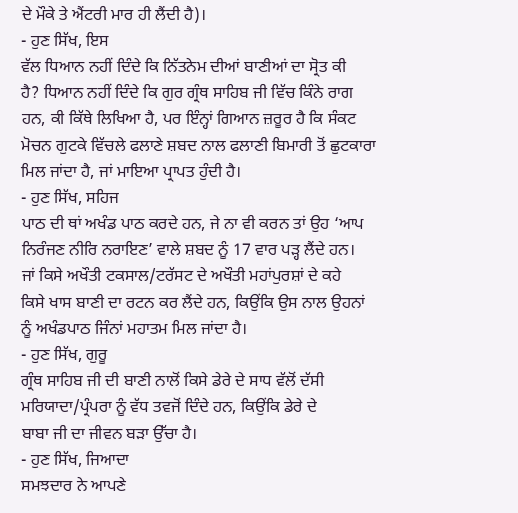ਦੇ ਮੌਕੇ ਤੇ ਐਂਟਰੀ ਮਾਰ ਹੀ ਲੈਂਦੀ ਹੈ)।
- ਹੁਣ ਸਿੱਖ, ਇਸ
ਵੱਲ ਧਿਆਨ ਨਹੀਂ ਦਿੰਦੇ ਕਿ ਨਿੱਤਨੇਮ ਦੀਆਂ ਬਾਣੀਆਂ ਦਾ ਸ੍ਰੋਤ ਕੀ
ਹੈ? ਧਿਆਨ ਨਹੀਂ ਦਿੰਦੇ ਕਿ ਗੁਰ ਗ੍ਰੰਥ ਸਾਹਿਬ ਜੀ ਵਿੱਚ ਕਿੰਨੇ ਰਾਗ
ਹਨ, ਕੀ ਕਿੱਥੇ ਲਿਖਿਆ ਹੈ, ਪਰ ਇੰਨ੍ਹਾਂ ਗਿਆਨ ਜ਼ਰੂਰ ਹੈ ਕਿ ਸੰਕਟ
ਮੋਚਨ ਗੁਟਕੇ ਵਿੱਚਲੇ ਫਲਾਣੇ ਸ਼ਬਦ ਨਾਲ ਫਲਾਣੀ ਬਿਮਾਰੀ ਤੋਂ ਛੁਟਕਾਰਾ
ਮਿਲ ਜਾਂਦਾ ਹੈ, ਜਾਂ ਮਾਇਆ ਪ੍ਰਾਪਤ ਹੁੰਦੀ ਹੈ।
- ਹੁਣ ਸਿੱਖ, ਸਹਿਜ
ਪਾਠ ਦੀ ਥਾਂ ਅਖੰਡ ਪਾਠ ਕਰਦੇ ਹਨ, ਜੇ ਨਾ ਵੀ ਕਰਨ ਤਾਂ ਉਹ ‘ਆਪ
ਨਿਰੰਜਣ ਨੀਰਿ ਨਰਾਇਣ’ ਵਾਲੇ ਸ਼ਬਦ ਨੂੰ 17 ਵਾਰ ਪੜ੍ਹ ਲੈਂਦੇ ਹਨ।
ਜਾਂ ਕਿਸੇ ਅਖੌਤੀ ਟਕਸਾਲ/ਟਰੱਸਟ ਦੇ ਅਖੌਤੀ ਮਹਾਂਪੁਰਸ਼ਾਂ ਦੇ ਕਹੇ
ਕਿਸੇ ਖਾਸ ਬਾਣੀ ਦਾ ਰਟਨ ਕਰ ਲੈਂਦੇ ਹਨ, ਕਿਉਂਕਿ ਉਸ ਨਾਲ ਉਹਨਾਂ
ਨੂੰ ਅਖੰਡਪਾਠ ਜਿੰਨਾਂ ਮਹਾਤਮ ਮਿਲ ਜਾਂਦਾ ਹੈ।
- ਹੁਣ ਸਿੱਖ, ਗੁਰੂ
ਗ੍ਰੰਥ ਸਾਹਿਬ ਜੀ ਦੀ ਬਾਣੀ ਨਾਲੋਂ ਕਿਸੇ ਡੇਰੇ ਦੇ ਸਾਧ ਵੱਲੋਂ ਦੱਸੀ
ਮਰਿਯਾਦਾ/ਪ੍ਰੰਪਰਾ ਨੂੰ ਵੱਧ ਤਵਜੋਂ ਦਿੰਦੇ ਹਨ, ਕਿਉਂਕਿ ਡੇਰੇ ਦੇ
ਬਾਬਾ ਜੀ ਦਾ ਜੀਵਨ ਬੜਾ ਉੱਚਾ ਹੈ।
- ਹੁਣ ਸਿੱਖ, ਜਿਆਦਾ
ਸਮਝਦਾਰ ਨੇ ਆਪਣੇ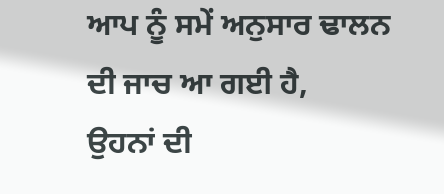ਆਪ ਨੂੰ ਸਮੇਂ ਅਨੁਸਾਰ ਢਾਲਨ ਦੀ ਜਾਚ ਆ ਗਈ ਹੈ,
ਉਹਨਾਂ ਦੀ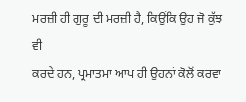ਮਰਜ਼ੀ ਹੀ ਗੁਰੂ ਦੀ ਮਰਜ਼ੀ ਹੈ, ਕਿਉਂਕਿ ਉਹ ਜੋ ਕੁੱਝ ਵੀ
ਕਰਦੇ ਹਨ, ਪ੍ਰਮਾਤਮਾ ਆਪ ਹੀ ਉਹਨਾਂ ਕੋਲੋਂ ਕਰਵਾ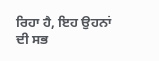ਰਿਹਾ ਹੈ, ਇਹ ਉਹਨਾਂ
ਦੀ ਸਭ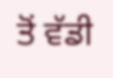ਤੋਂ ਵੱਡੀ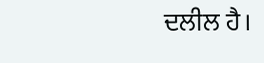ਦਲੀਲ ਹੈ।